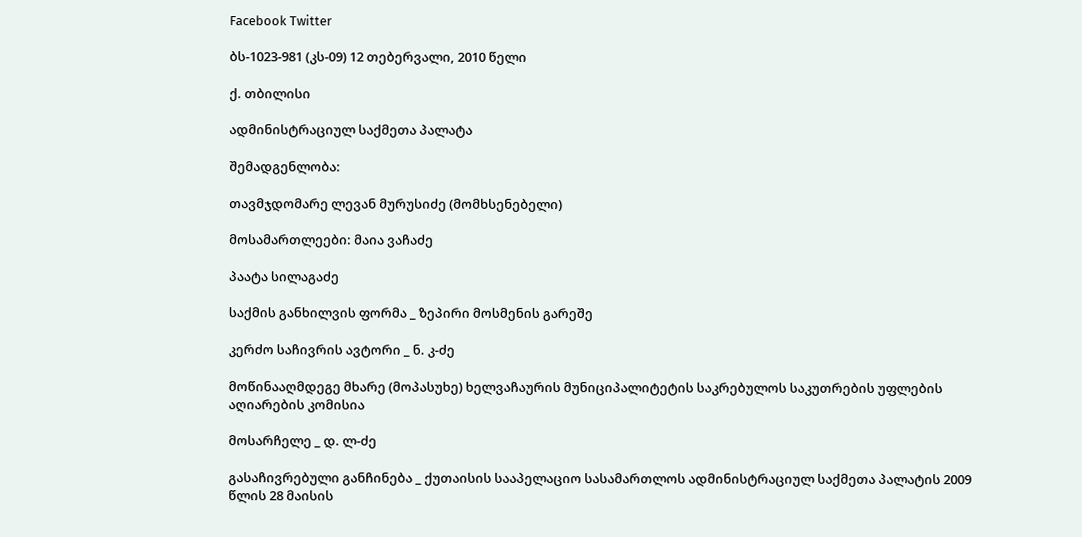Facebook Twitter

ბს-1023-981 (კს-09) 12 თებერვალი, 2010 წელი

ქ. თბილისი

ადმინისტრაციულ საქმეთა პალატა

შემადგენლობა:

თავმჯდომარე ლევან მურუსიძე (მომხსენებელი)

მოსამართლეები: მაია ვაჩაძე

პაატა სილაგაძე

საქმის განხილვის ფორმა _ ზეპირი მოსმენის გარეშე

კერძო საჩივრის ავტორი _ ნ. კ-ძე

მოწინააღმდეგე მხარე (მოპასუხე) ხელვაჩაურის მუნიციპალიტეტის საკრებულოს საკუთრების უფლების აღიარების კომისია

მოსარჩელე _ დ. ლ-ძე

გასაჩივრებული განჩინება _ ქუთაისის სააპელაციო სასამართლოს ადმინისტრაციულ საქმეთა პალატის 2009 წლის 28 მაისის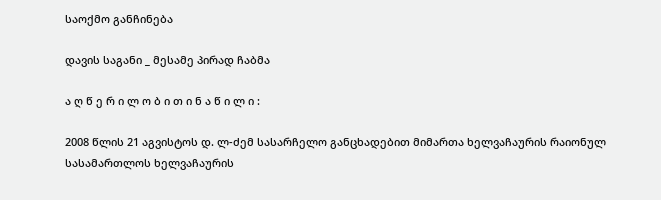საოქმო განჩინება

დავის საგანი _ მესამე პირად ჩაბმა

ა ღ წ ე რ ი ლ ო ბ ი თ ი ნ ა წ ი ლ ი :

2008 წლის 21 აგვისტოს დ. ლ-ძემ სასარჩელო განცხადებით მიმართა ხელვაჩაურის რაიონულ სასამართლოს ხელვაჩაურის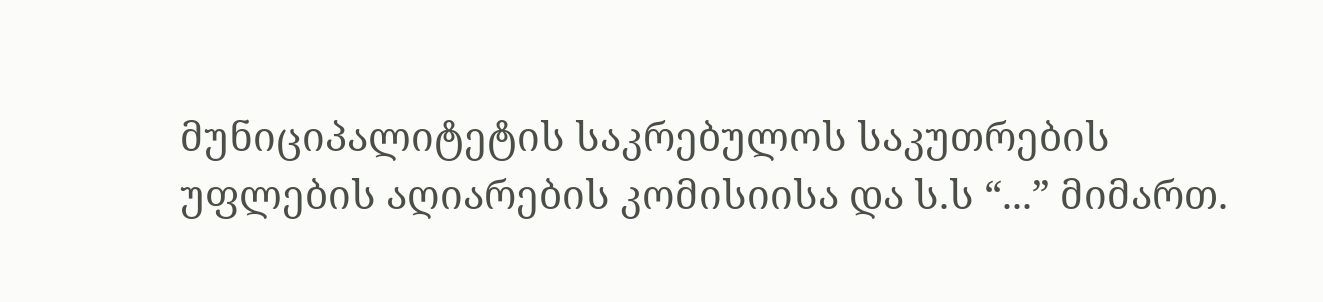მუნიციპალიტეტის საკრებულოს საკუთრების უფლების აღიარების კომისიისა და ს.ს “...” მიმართ.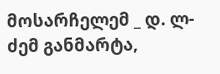მოსარჩელემ _ დ. ლ-ძემ განმარტა,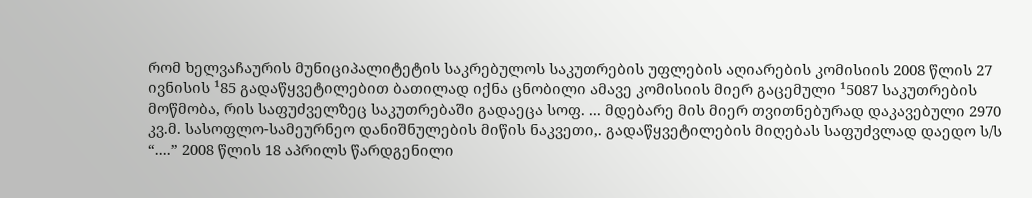რომ ხელვაჩაურის მუნიციპალიტეტის საკრებულოს საკუთრების უფლების აღიარების კომისიის 2008 წლის 27 ივნისის ¹85 გადაწყვეტილებით ბათილად იქნა ცნობილი ამავე კომისიის მიერ გაცემული ¹5087 საკუთრების მოწმობა, რის საფუძველზეც საკუთრებაში გადაეცა სოფ. ... მდებარე მის მიერ თვითნებურად დაკავებული 2970 კვ.მ. სასოფლო-სამეურნეო დანიშნულების მიწის ნაკვეთი,. გადაწყვეტილების მიღებას საფუძვლად დაედო ს/ს “....” 2008 წლის 18 აპრილს წარდგენილი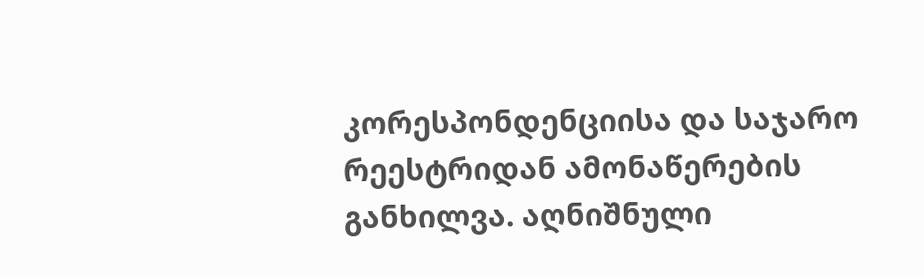კორესპონდენციისა და საჯარო რეესტრიდან ამონაწერების განხილვა. აღნიშნული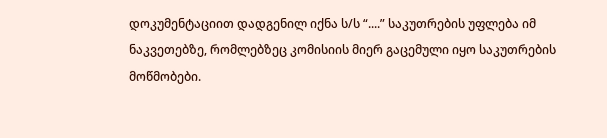დოკუმენტაციით დადგენილ იქნა ს/ს “....” საკუთრების უფლება იმ ნაკვეთებზე, რომლებზეც კომისიის მიერ გაცემული იყო საკუთრების მოწმობები.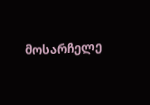მოსარჩელე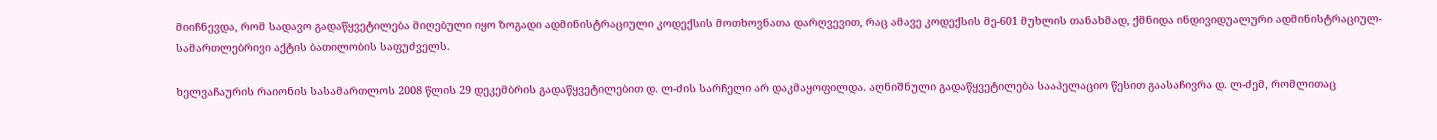მიიჩნევდა, რომ სადავო გადაწყვეტილება მიღებული იყო ზოგადი ადმინისტრაციული კოდექსის მოთხოვნათა დარღვევით, რაც ამავე კოდექსის მე-601 მუხლის თანახმად, ქმნიდა ინდივიდუალური ადმინისტრაციულ-სამართლებრივი აქტის ბათილობის საფუძველს.

ხელვაჩაურის რაიონის სასამართლოს 2008 წლის 29 დეკემბრის გადაწყვეტილებით დ. ლ-ძის სარჩელი არ დაკმაყოფილდა. აღნიშნული გადაწყვეტილება სააპელაციო წესით გაასაჩივრა დ. ლ-ძემ, რომლითაც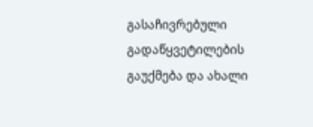გასაჩივრებული გადაწყვეტილების გაუქმება და ახალი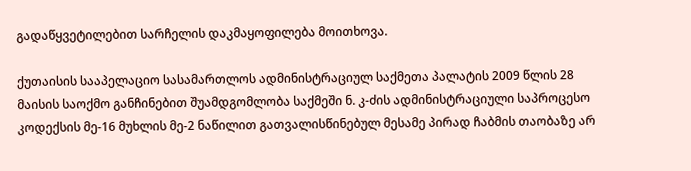გადაწყვეტილებით სარჩელის დაკმაყოფილება მოითხოვა.

ქუთაისის სააპელაციო სასამართლოს ადმინისტრაციულ საქმეთა პალატის 2009 წლის 28 მაისის საოქმო განჩინებით შუამდგომლობა საქმეში ნ. კ-ძის ადმინისტრაციული საპროცესო კოდექსის მე-16 მუხლის მე-2 ნაწილით გათვალისწინებულ მესამე პირად ჩაბმის თაობაზე არ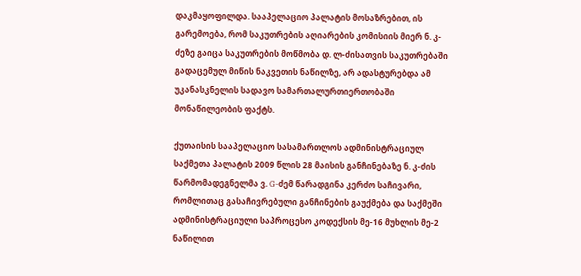დაკმაყოფილდა. სააპელაციო პალატის მოსაზრებით, ის გარემოება, რომ საკუთრების აღიარების კომისიის მიერ ნ. კ-ძეზე გაიცა საკუთრების მოწმობა დ. ლ-ძისათვის საკუთრებაში გადაცემულ მიწის ნაკვეთის ნაწილზე, არ ადასტურებდა ამ უკანასკნელის სადავო სამართალურთიერთობაში მონაწილეობის ფაქტს.

ქუთაისის სააპელაციო სასამართლოს ადმინისტრაციულ საქმეთა პალატის 2009 წლის 28 მაისის განჩინებაზე ნ. კ-ძის წარმომადეგნელმა ვ. G-ძემ წარადგინა კერძო საჩივარი, რომლითაც გასაჩივრებული განჩინების გაუქმება და საქმეში ადმინისტრაციული საპროცესო კოდექსის მე-16 მუხლის მე-2 ნაწილით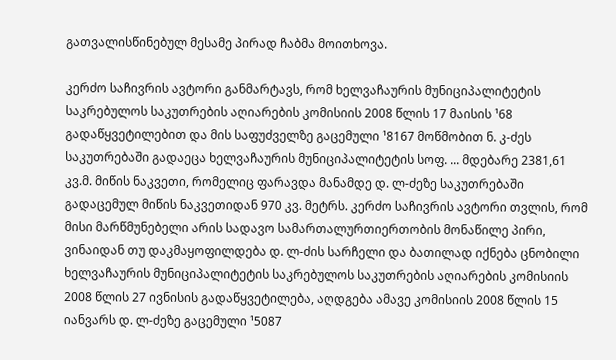გათვალისწინებულ მესამე პირად ჩაბმა მოითხოვა.

კერძო საჩივრის ავტორი განმარტავს, რომ ხელვაჩაურის მუნიციპალიტეტის საკრებულოს საკუთრების აღიარების კომისიის 2008 წლის 17 მაისის ¹68 გადაწყვეტილებით და მის საფუძველზე გაცემული ¹8167 მოწმობით ნ. კ-ძეს საკუთრებაში გადაეცა ხელვაჩაურის მუნიციპალიტეტის სოფ. ... მდებარე 2381,61 კვ.მ. მიწის ნაკვეთი, რომელიც ფარავდა მანამდე დ. ლ-ძეზე საკუთრებაში გადაცემულ მიწის ნაკვეთიდან 970 კვ. მეტრს. კერძო საჩივრის ავტორი თვლის, რომ მისი მარწმუნებელი არის სადავო სამართალურთიერთობის მონაწილე პირი, ვინაიდან თუ დაკმაყოფილდება დ. ლ-ძის სარჩელი და ბათილად იქნება ცნობილი ხელვაჩაურის მუნიციპალიტეტის საკრებულოს საკუთრების აღიარების კომისიის 2008 წლის 27 ივნისის გადაწყვეტილება, აღდგება ამავე კომისიის 2008 წლის 15 იანვარს დ. ლ-ძეზე გაცემული ¹5087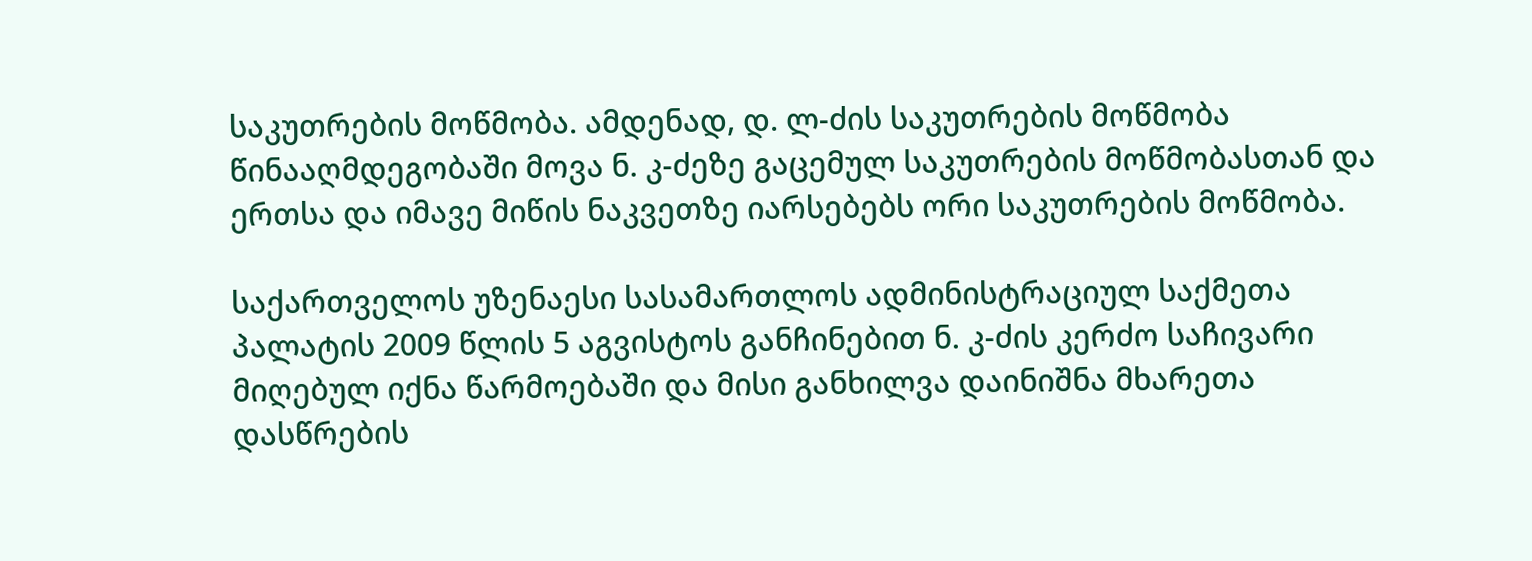საკუთრების მოწმობა. ამდენად, დ. ლ-ძის საკუთრების მოწმობა წინააღმდეგობაში მოვა ნ. კ-ძეზე გაცემულ საკუთრების მოწმობასთან და ერთსა და იმავე მიწის ნაკვეთზე იარსებებს ორი საკუთრების მოწმობა.

საქართველოს უზენაესი სასამართლოს ადმინისტრაციულ საქმეთა პალატის 2009 წლის 5 აგვისტოს განჩინებით ნ. კ-ძის კერძო საჩივარი მიღებულ იქნა წარმოებაში და მისი განხილვა დაინიშნა მხარეთა დასწრების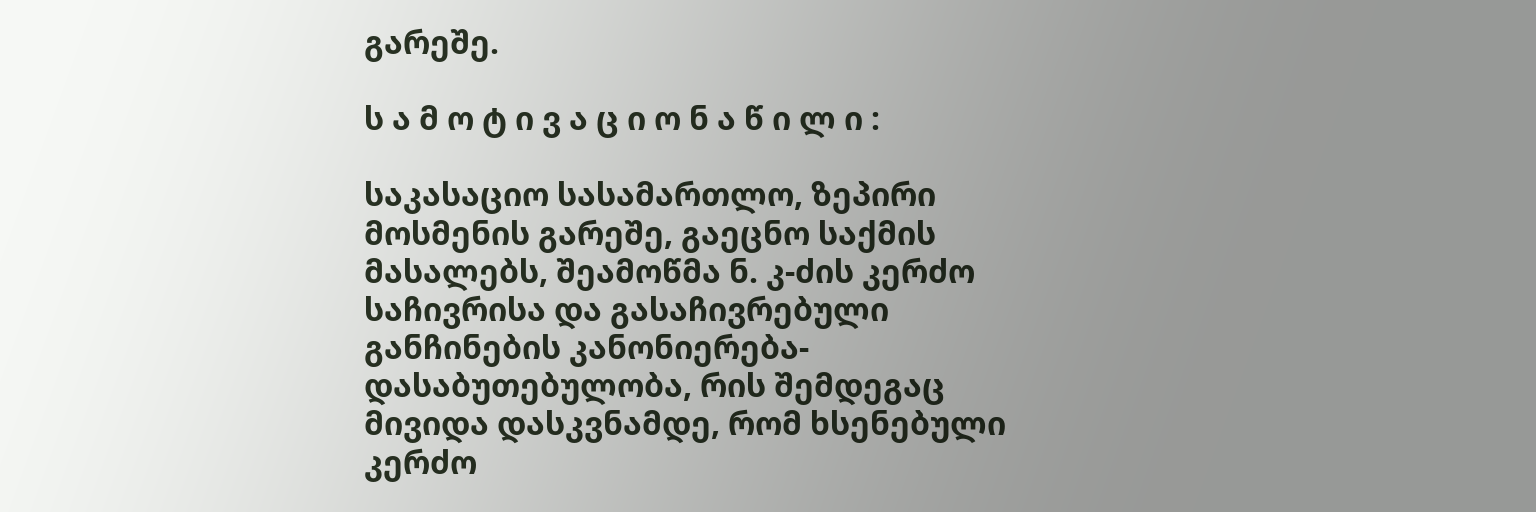გარეშე.

ს ა მ ო ტ ი ვ ა ც ი ო ნ ა წ ი ლ ი :

საკასაციო სასამართლო, ზეპირი მოსმენის გარეშე, გაეცნო საქმის მასალებს, შეამოწმა ნ. კ-ძის კერძო საჩივრისა და გასაჩივრებული განჩინების კანონიერება-დასაბუთებულობა, რის შემდეგაც მივიდა დასკვნამდე, რომ ხსენებული კერძო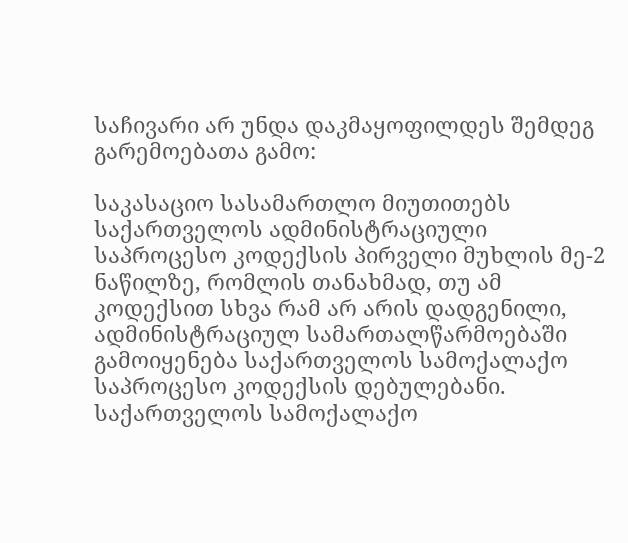საჩივარი არ უნდა დაკმაყოფილდეს შემდეგ გარემოებათა გამო:

საკასაციო სასამართლო მიუთითებს საქართველოს ადმინისტრაციული საპროცესო კოდექსის პირველი მუხლის მე-2 ნაწილზე, რომლის თანახმად, თუ ამ კოდექსით სხვა რამ არ არის დადგენილი, ადმინისტრაციულ სამართალწარმოებაში გამოიყენება საქართველოს სამოქალაქო საპროცესო კოდექსის დებულებანი. საქართველოს სამოქალაქო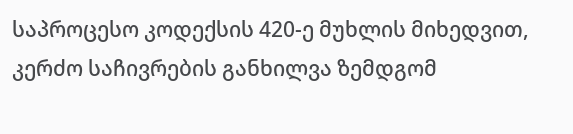საპროცესო კოდექსის 420-ე მუხლის მიხედვით, კერძო საჩივრების განხილვა ზემდგომ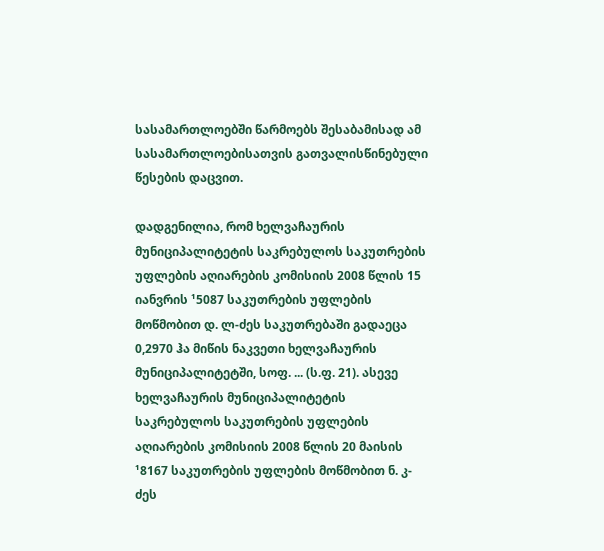სასამართლოებში წარმოებს შესაბამისად ამ სასამართლოებისათვის გათვალისწინებული წესების დაცვით.

დადგენილია, რომ ხელვაჩაურის მუნიციპალიტეტის საკრებულოს საკუთრების უფლების აღიარების კომისიის 2008 წლის 15 იანვრის ¹5087 საკუთრების უფლების მოწმობით დ. ლ-ძეს საკუთრებაში გადაეცა 0,2970 ჰა მიწის ნაკვეთი ხელვაჩაურის მუნიციპალიტეტში, სოფ. ... (ს.ფ. 21). ასევე ხელვაჩაურის მუნიციპალიტეტის საკრებულოს საკუთრების უფლების აღიარების კომისიის 2008 წლის 20 მაისის ¹8167 საკუთრების უფლების მოწმობით ნ. კ-ძეს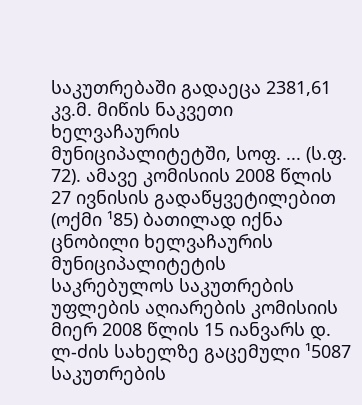საკუთრებაში გადაეცა 2381,61 კვ.მ. მიწის ნაკვეთი ხელვაჩაურის მუნიციპალიტეტში, სოფ. ... (ს.ფ. 72). ამავე კომისიის 2008 წლის 27 ივნისის გადაწყვეტილებით (ოქმი ¹85) ბათილად იქნა ცნობილი ხელვაჩაურის მუნიციპალიტეტის საკრებულოს საკუთრების უფლების აღიარების კომისიის მიერ 2008 წლის 15 იანვარს დ. ლ-ძის სახელზე გაცემული ¹5087 საკუთრების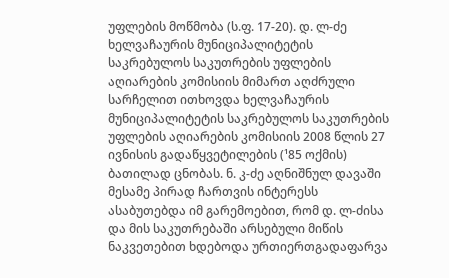უფლების მოწმობა (ს.ფ. 17-20). დ. ლ-ძე ხელვაჩაურის მუნიციპალიტეტის საკრებულოს საკუთრების უფლების აღიარების კომისიის მიმართ აღძრული სარჩელით ითხოვდა ხელვაჩაურის მუნიციპალიტეტის საკრებულოს საკუთრების უფლების აღიარების კომისიის 2008 წლის 27 ივნისის გადაწყვეტილების (¹85 ოქმის) ბათილად ცნობას. ნ. კ-ძე აღნიშნულ დავაში მესამე პირად ჩართვის ინტერესს ასაბუთებდა იმ გარემოებით, რომ დ. ლ-ძისა და მის საკუთრებაში არსებული მიწის ნაკვეთებით ხდებოდა ურთიერთგადაფარვა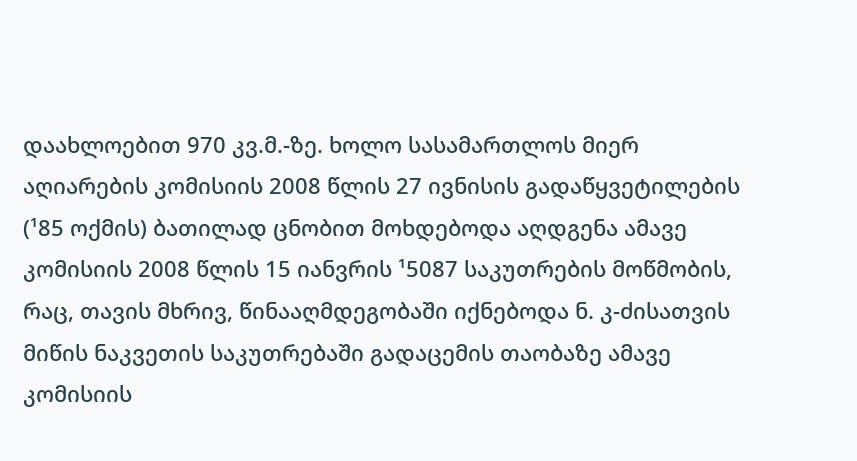დაახლოებით 970 კვ.მ.-ზე. ხოლო სასამართლოს მიერ აღიარების კომისიის 2008 წლის 27 ივნისის გადაწყვეტილების (¹85 ოქმის) ბათილად ცნობით მოხდებოდა აღდგენა ამავე კომისიის 2008 წლის 15 იანვრის ¹5087 საკუთრების მოწმობის, რაც, თავის მხრივ, წინააღმდეგობაში იქნებოდა ნ. კ-ძისათვის მიწის ნაკვეთის საკუთრებაში გადაცემის თაობაზე ამავე კომისიის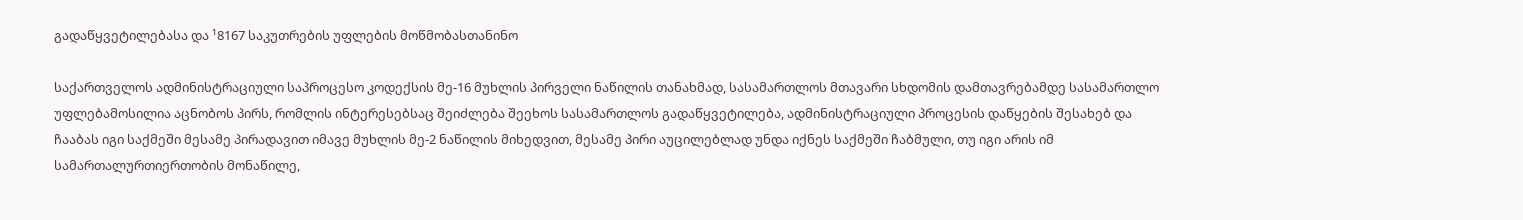გადაწყვეტილებასა და ¹8167 საკუთრების უფლების მოწმობასთანინო

საქართველოს ადმინისტრაციული საპროცესო კოდექსის მე-16 მუხლის პირველი ნაწილის თანახმად, სასამართლოს მთავარი სხდომის დამთავრებამდე სასამართლო უფლებამოსილია აცნობოს პირს, რომლის ინტერესებსაც შეიძლება შეეხოს სასამართლოს გადაწყვეტილება, ადმინისტრაციული პროცესის დაწყების შესახებ და ჩააბას იგი საქმეში მესამე პირადავით იმავე მუხლის მე-2 ნაწილის მიხედვით, მესამე პირი აუცილებლად უნდა იქნეს საქმეში ჩაბმული, თუ იგი არის იმ სამართალურთიერთობის მონაწილე,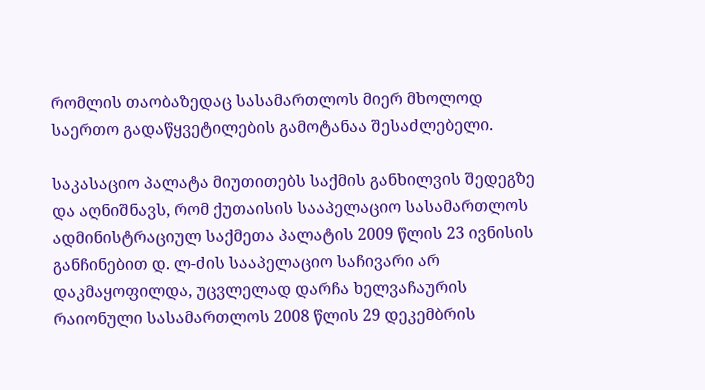რომლის თაობაზედაც სასამართლოს მიერ მხოლოდ საერთო გადაწყვეტილების გამოტანაა შესაძლებელი.

საკასაციო პალატა მიუთითებს საქმის განხილვის შედეგზე და აღნიშნავს, რომ ქუთაისის სააპელაციო სასამართლოს ადმინისტრაციულ საქმეთა პალატის 2009 წლის 23 ივნისის განჩინებით დ. ლ-ძის სააპელაციო საჩივარი არ დაკმაყოფილდა, უცვლელად დარჩა ხელვაჩაურის რაიონული სასამართლოს 2008 წლის 29 დეკემბრის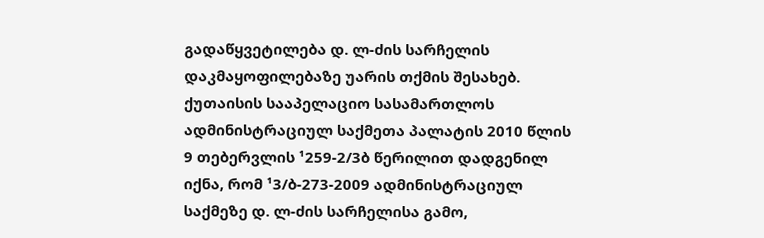გადაწყვეტილება დ. ლ-ძის სარჩელის დაკმაყოფილებაზე უარის თქმის შესახებ. ქუთაისის სააპელაციო სასამართლოს ადმინისტრაციულ საქმეთა პალატის 2010 წლის 9 თებერვლის ¹259-2/3ბ წერილით დადგენილ იქნა, რომ ¹3/ბ-273-2009 ადმინისტრაციულ საქმეზე დ. ლ-ძის სარჩელისა გამო,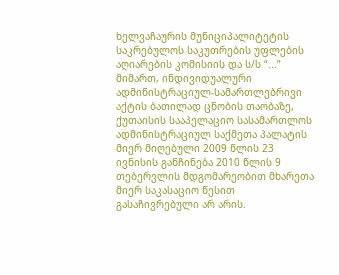ხელვაჩაურის მუნიციპალიტეტის საკრებულოს საკუთრების უფლების აღიარების კომისიის და ს/ს “...” მიმართ, ინდივიდუალური ადმინისტრაციულ-სამართლებრივი აქტის ბათილად ცნობის თაობაზე, ქუთაისის სააპელაციო სასამართლოს ადმინისტრაციულ საქმეთა პალატის მიერ მიღებული 2009 წლის 23 ივნისის განჩინება 2010 წლის 9 თებერვლის მდგომარეობით მხარეთა მიერ საკასაციო წესით გასაჩივრებული არ არის.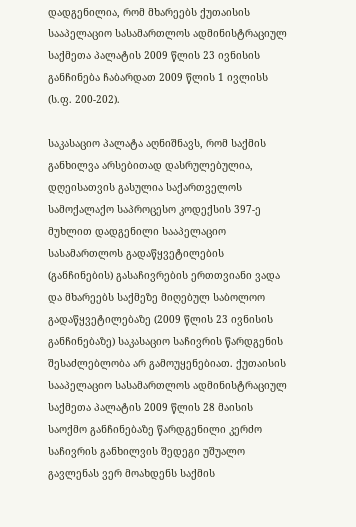დადგენილია, რომ მხარეებს ქუთაისის სააპელაციო სასამართლოს ადმინისტრაციულ საქმეთა პალატის 2009 წლის 23 ივნისის განჩინება ჩაბარდათ 2009 წლის 1 ივლისს (ს.ფ. 200-202).

საკასაციო პალატა აღნიშნავს, რომ საქმის განხილვა არსებითად დასრულებულია, დღეისათვის გასულია საქართველოს სამოქალაქო საპროცესო კოდექსის 397-ე მუხლით დადგენილი სააპელაციო სასამართლოს გადაწყვეტილების (განჩინების) გასაჩივრების ერთთვიანი ვადა და მხარეებს საქმეზე მიღებულ საბოლოო გადაწყვეტილებაზე (2009 წლის 23 ივნისის განჩინებაზე) საკასაციო საჩივრის წარდგენის შესაძლებლობა არ გამოუყენებიათ. ქუთაისის სააპელაციო სასამართლოს ადმინისტრაციულ საქმეთა პალატის 2009 წლის 28 მაისის საოქმო განჩინებაზე წარდგენილი კერძო საჩივრის განხილვის შედეგი უშუალო გავლენას ვერ მოახდენს საქმის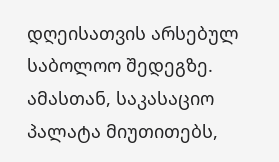დღეისათვის არსებულ საბოლოო შედეგზე. ამასთან, საკასაციო პალატა მიუთითებს,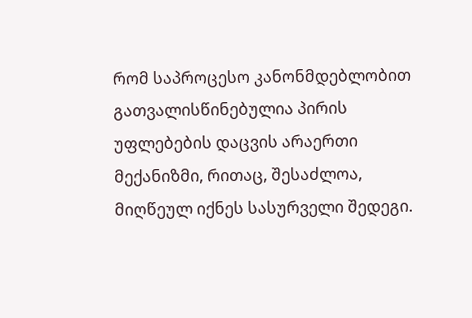რომ საპროცესო კანონმდებლობით გათვალისწინებულია პირის უფლებების დაცვის არაერთი მექანიზმი, რითაც, შესაძლოა, მიღწეულ იქნეს სასურველი შედეგი.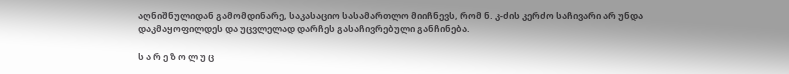აღნიშნულიდან გამომდინარე, საკასაციო სასამართლო მიიჩნევს, რომ ნ. კ-ძის კერძო საჩივარი არ უნდა დაკმაყოფილდეს და უცვლელად დარჩეს გასაჩივრებული განჩინება.

ს ა რ ე ზ ო ლ უ ც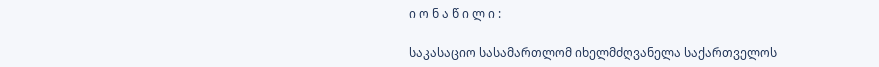ი ო ნ ა წ ი ლ ი :

საკასაციო სასამართლომ იხელმძღვანელა საქართველოს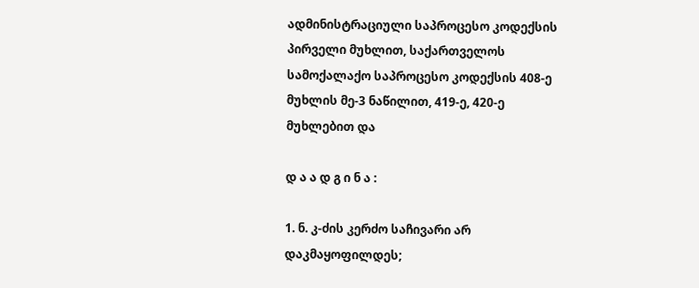ადმინისტრაციული საპროცესო კოდექსის პირველი მუხლით, საქართველოს სამოქალაქო საპროცესო კოდექსის 408-ე მუხლის მე-3 ნაწილით, 419-ე, 420-ე მუხლებით და

დ ა ა დ გ ი ნ ა :

1. ნ. კ-ძის კერძო საჩივარი არ დაკმაყოფილდეს;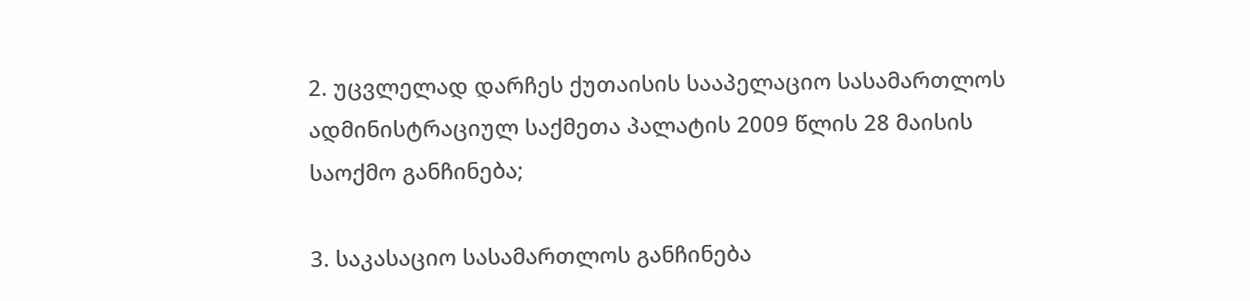2. უცვლელად დარჩეს ქუთაისის სააპელაციო სასამართლოს ადმინისტრაციულ საქმეთა პალატის 2009 წლის 28 მაისის საოქმო განჩინება;

3. საკასაციო სასამართლოს განჩინება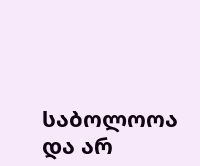საბოლოოა და არ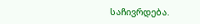საჩივრდება.